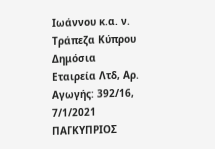Ιωάννου κ.α. ν. Τράπεζα Κύπρου Δημόσια Εταιρεία Λτδ, Αρ. Αγωγής: 392/16, 7/1/2021 ΠΑΓΚΥΠΡΙΟΣ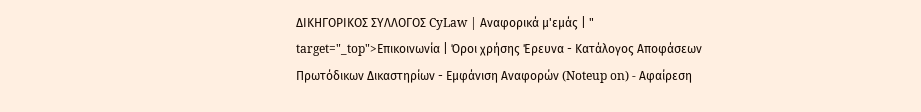ΔΙΚΗΓΟΡΙΚΟΣ ΣΥΛΛΟΓΟΣ CyLaw | Αναφορικά μ'εμάς | " target="_top">Επικοινωνία | Όροι χρήσης Έρευνα - Κατάλογος Αποφάσεων Πρωτόδικων Δικαστηρίων - Εμφάνιση Αναφορών (Noteup on) - Αφαίρεση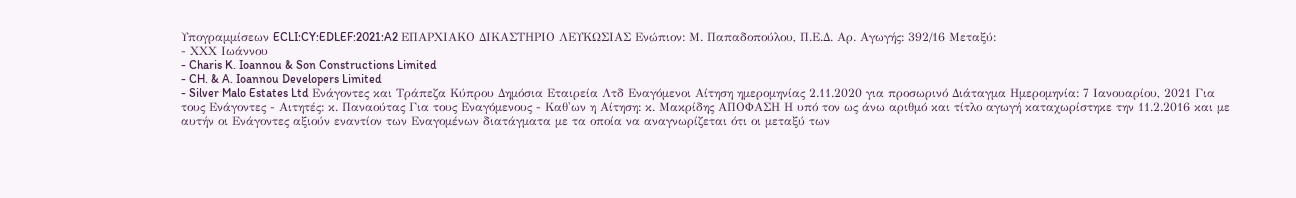Υπογραμμίσεων ECLI:CY:EDLEF:2021:A2 ΕΠΑΡΧΙΑΚΟ ΔΙΚΑΣΤΗΡΙΟ ΛΕΥΚΩΣΙΑΣ Ενώπιον: Μ. Παπαδοπούλου, Π.Ε.Δ. Αρ. Αγωγής: 392/16 Μεταξύ:
- ΧXX Ιωάννου
- Charis K. Ioannou & Son Constructions Limited
- CH. & A. Ioannou Developers Limited
- Silver Malo Estates Ltd Ενάγοντες και Τράπεζα Κύπρου Δημόσια Εταιρεία Λτδ Εναγόμενοι Αίτηση ημερομηνίας 2.11.2020 για προσωρινό Διάταγμα Ημερομηνία: 7 Ιανουαρίου, 2021 Για τους Ενάγοντες - Αιτητές: κ. Παναούτας Για τους Εναγόμενους - Καθ'ων η Αίτηση: κ. Μακρίδης ΑΠΟΦΑΣΗ Η υπό τον ως άνω αριθμό και τίτλο αγωγή καταχωρίστηκε την 11.2.2016 και με αυτήν οι Ενάγοντες αξιούν εναντίον των Εναγομένων διατάγματα με τα οποία να αναγνωρίζεται ότι οι μεταξύ των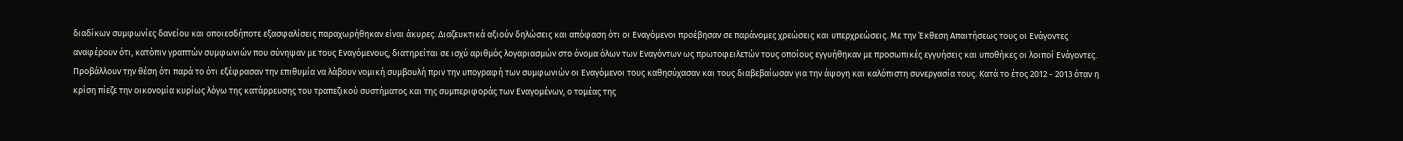διαδίκων συμφωνίες δανείου και οποιεσδήποτε εξασφαλίσεις παραχωρήθηκαν είναι άκυρες. Διαζευκτικά αξιούν δηλώσεις και απόφαση ότι οι Εναγόμενοι προέβησαν σε παράνομες χρεώσεις και υπερχρεώσεις. Με την Έκθεση Απαιτήσεως τους οι Ενάγοντες αναφέρουν ότι, κατόπιν γραπτών συμφωνιών που σύνηψαν με τους Εναγόμενους, διατηρείται σε ισχύ αριθμός λογαριασμών στο όνομα όλων των Εναγόντων ως πρωτοφειλετών τους οποίους εγγυήθηκαν με προσωπικές εγγυήσεις και υποθήκες οι λοιποί Ενάγοντες. Προβάλλουν την θέση ότι παρά το ότι εξέφρασαν την επιθυμία να λάβουν νομική συμβουλή πριν την υπογραφή των συμφωνιών οι Εναγόμενοι τους καθησύχασαν και τους διαβεβαίωσαν για την άψογη και καλόπιστη συνεργασία τους. Κατά το έτος 2012 - 2013 όταν η κρίση πίεζε την οικονομία κυρίως λόγω της κατάρρευσης του τραπεζικού συστήματος και της συμπεριφοράς των Εναγομένων, ο τομέας της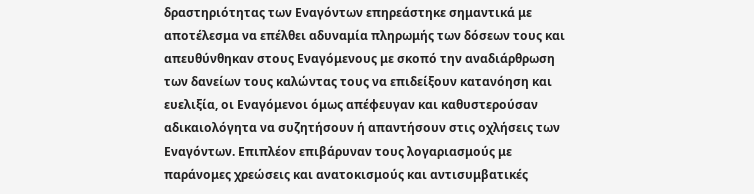δραστηριότητας των Εναγόντων επηρεάστηκε σημαντικά με αποτέλεσμα να επέλθει αδυναμία πληρωμής των δόσεων τους και απευθύνθηκαν στους Εναγόμενους με σκοπό την αναδιάρθρωση των δανείων τους καλώντας τους να επιδείξουν κατανόηση και ευελιξία, οι Εναγόμενοι όμως απέφευγαν και καθυστερούσαν αδικαιολόγητα να συζητήσουν ή απαντήσουν στις οχλήσεις των Εναγόντων. Επιπλέον επιβάρυναν τους λογαριασμούς με παράνομες χρεώσεις και ανατοκισμούς και αντισυμβατικές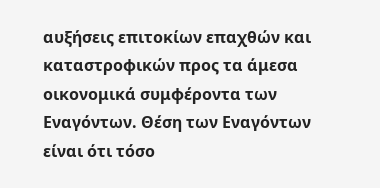αυξήσεις επιτοκίων επαχθών και καταστροφικών προς τα άμεσα οικονομικά συμφέροντα των Εναγόντων. Θέση των Εναγόντων είναι ότι τόσο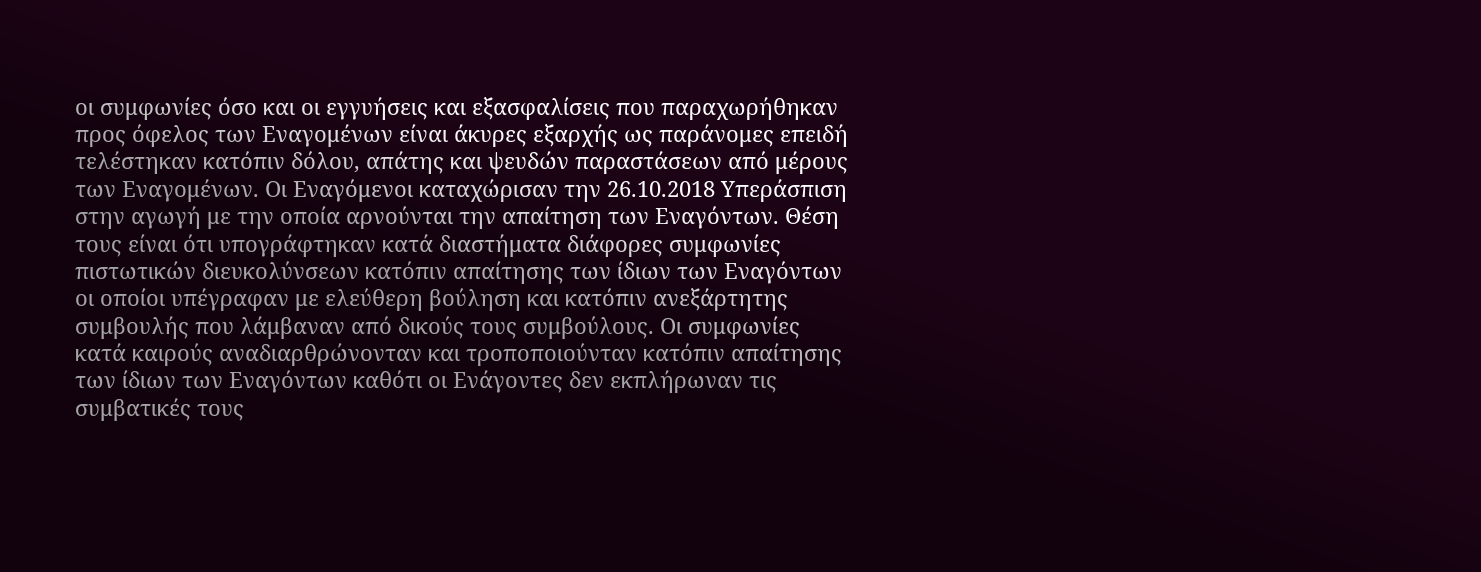οι συμφωνίες όσο και οι εγγυήσεις και εξασφαλίσεις που παραχωρήθηκαν προς όφελος των Εναγομένων είναι άκυρες εξαρχής ως παράνομες επειδή τελέστηκαν κατόπιν δόλου, απάτης και ψευδών παραστάσεων από μέρους των Εναγομένων. Οι Εναγόμενοι καταχώρισαν την 26.10.2018 Υπεράσπιση στην αγωγή με την οποία αρνούνται την απαίτηση των Εναγόντων. Θέση τους είναι ότι υπογράφτηκαν κατά διαστήματα διάφορες συμφωνίες πιστωτικών διευκολύνσεων κατόπιν απαίτησης των ίδιων των Εναγόντων οι οποίοι υπέγραφαν με ελεύθερη βούληση και κατόπιν ανεξάρτητης συμβουλής που λάμβαναν από δικούς τους συμβούλους. Οι συμφωνίες κατά καιρούς αναδιαρθρώνονταν και τροποποιούνταν κατόπιν απαίτησης των ίδιων των Εναγόντων καθότι οι Ενάγοντες δεν εκπλήρωναν τις συμβατικές τους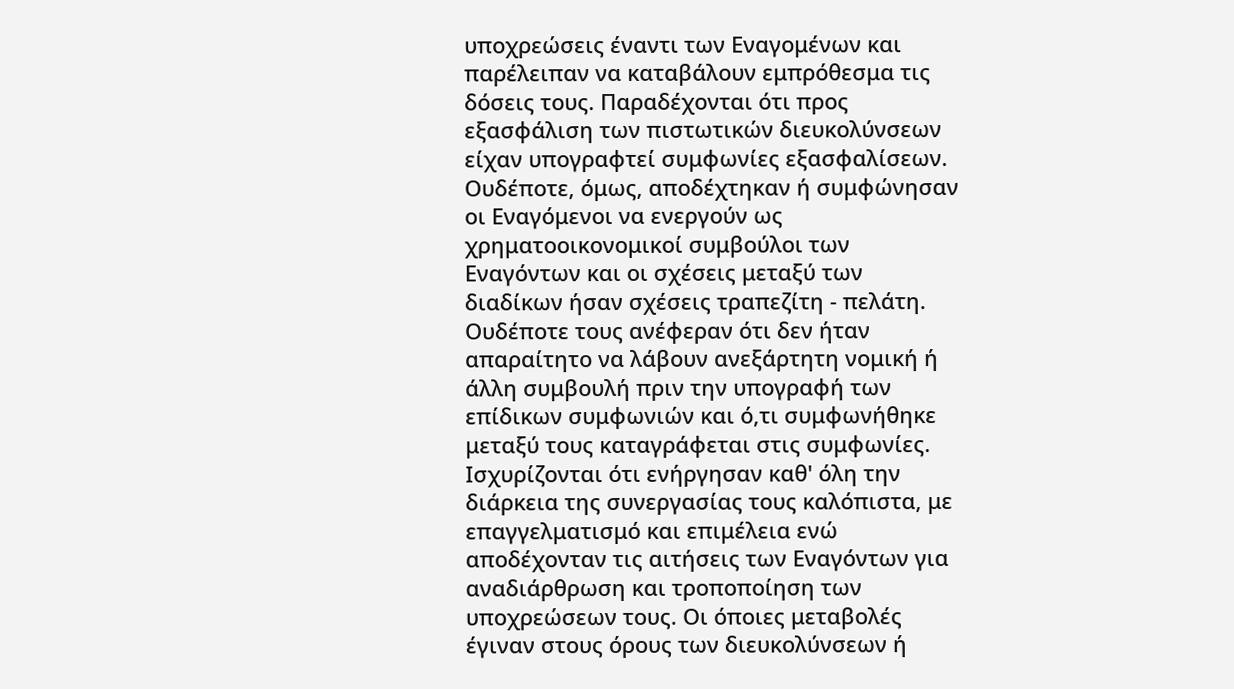υποχρεώσεις έναντι των Εναγομένων και παρέλειπαν να καταβάλουν εμπρόθεσμα τις δόσεις τους. Παραδέχονται ότι προς εξασφάλιση των πιστωτικών διευκολύνσεων είχαν υπογραφτεί συμφωνίες εξασφαλίσεων. Ουδέποτε, όμως, αποδέχτηκαν ή συμφώνησαν οι Εναγόμενοι να ενεργούν ως χρηματοοικονομικοί συμβούλοι των Εναγόντων και οι σχέσεις μεταξύ των διαδίκων ήσαν σχέσεις τραπεζίτη - πελάτη. Ουδέποτε τους ανέφεραν ότι δεν ήταν απαραίτητο να λάβουν ανεξάρτητη νομική ή άλλη συμβουλή πριν την υπογραφή των επίδικων συμφωνιών και ό,τι συμφωνήθηκε μεταξύ τους καταγράφεται στις συμφωνίες. Ισχυρίζονται ότι ενήργησαν καθ' όλη την διάρκεια της συνεργασίας τους καλόπιστα, με επαγγελματισμό και επιμέλεια ενώ αποδέχονταν τις αιτήσεις των Εναγόντων για αναδιάρθρωση και τροποποίηση των υποχρεώσεων τους. Οι όποιες μεταβολές έγιναν στους όρους των διευκολύνσεων ή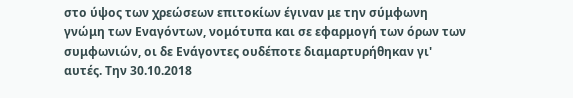στο ύψος των χρεώσεων επιτοκίων έγιναν με την σύμφωνη γνώμη των Εναγόντων, νομότυπα και σε εφαρμογή των όρων των συμφωνιών, οι δε Ενάγοντες ουδέποτε διαμαρτυρήθηκαν γι' αυτές. Την 30.10.2018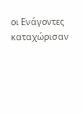οι Ενάγοντες καταχώρισαν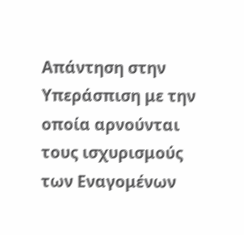Απάντηση στην Υπεράσπιση με την οποία αρνούνται τους ισχυρισμούς των Εναγομένων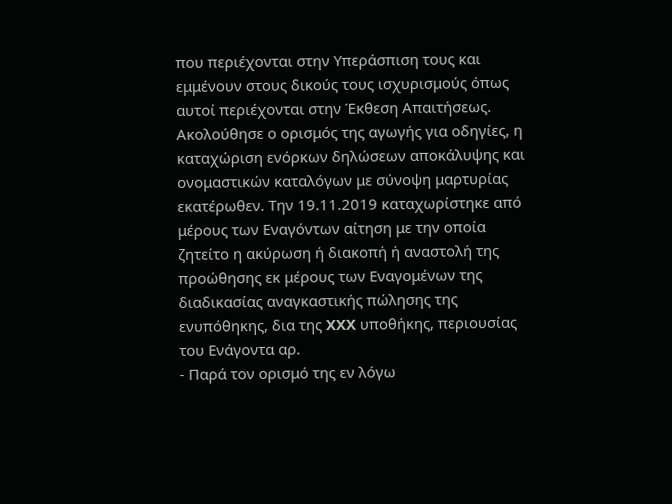που περιέχονται στην Υπεράσπιση τους και εμμένουν στους δικούς τους ισχυρισμούς όπως αυτοί περιέχονται στην Έκθεση Απαιτήσεως. Ακολούθησε ο ορισμός της αγωγής για οδηγίες, η καταχώριση ενόρκων δηλώσεων αποκάλυψης και ονομαστικών καταλόγων με σύνοψη μαρτυρίας εκατέρωθεν. Την 19.11.2019 καταχωρίστηκε από μέρους των Εναγόντων αίτηση με την οποία ζητείτο η ακύρωση ή διακοπή ή αναστολή της προώθησης εκ μέρους των Εναγομένων της διαδικασίας αναγκαστικής πώλησης της ενυπόθηκης, δια της XXX υποθήκης, περιουσίας του Ενάγοντα αρ.
- Παρά τον ορισμό της εν λόγω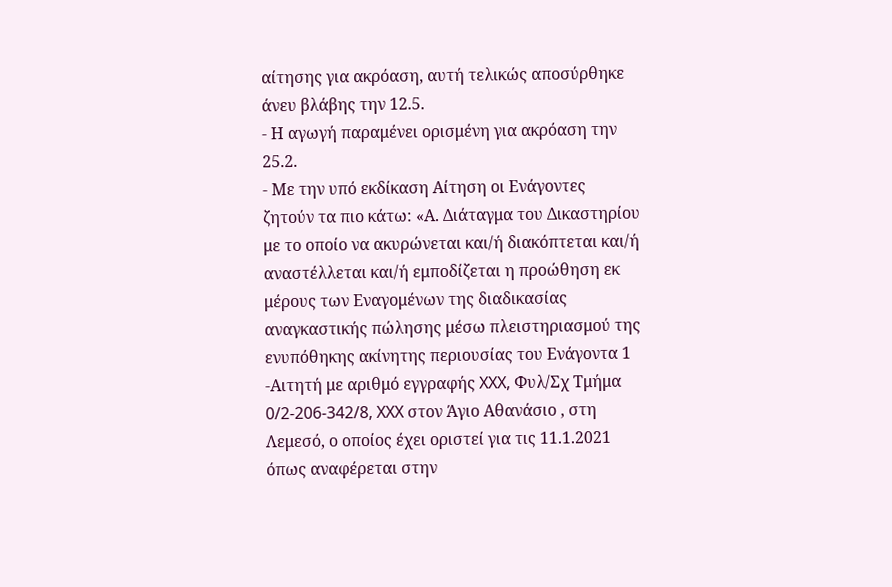αίτησης για ακρόαση, αυτή τελικώς αποσύρθηκε άνευ βλάβης την 12.5.
- Η αγωγή παραμένει ορισμένη για ακρόαση την 25.2.
- Με την υπό εκδίκαση Αίτηση οι Ενάγοντες ζητούν τα πιο κάτω: «Α. Διάταγμα του Δικαστηρίου με το οποίο να ακυρώνεται και/ή διακόπτεται και/ή αναστέλλεται και/ή εμποδίζεται η προώθηση εκ μέρους των Εναγομένων της διαδικασίας αναγκαστικής πώλησης μέσω πλειστηριασμού της ενυπόθηκης ακίνητης περιουσίας του Ενάγοντα 1 -Αιτητή με αριθμό εγγραφής XXX, Φυλ/Σχ Τμήμα 0/2-206-342/8, XXX στον Άγιο Αθανάσιο , στη Λεμεσό, ο οποίος έχει οριστεί για τις 11.1.2021 όπως αναφέρεται στην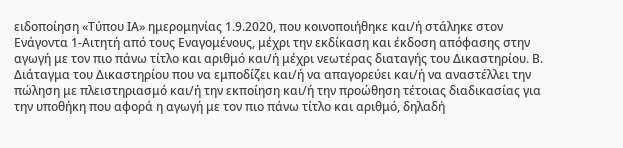ειδοποίηση «Τύπου ΙΑ» ημερομηνίας 1.9.2020, που κοινοποιήθηκε και/ή στάληκε στον Ενάγοντα 1-Αιτητή από τους Εναγομένους, μέχρι την εκδίκαση και έκδοση απόφασης στην αγωγή με τον πιο πάνω τίτλο και αριθμό και/ή μέχρι νεωτέρας διαταγής του Δικαστηρίου. Β. Διάταγμα του Δικαστηρίου που να εμποδίζει και/ή να απαγορεύει και/ή να αναστέλλει την πώληση με πλειστηριασμό και/ή την εκποίηση και/ή την προώθηση τέτοιας διαδικασίας για την υποθήκη που αφορά η αγωγή με τον πιο πάνω τίτλο και αριθμό, δηλαδή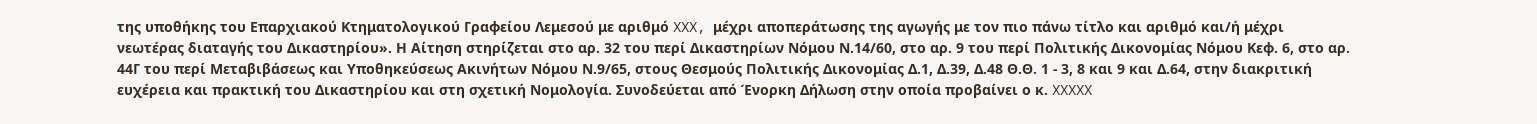της υποθήκης του Επαρχιακού Κτηματολογικού Γραφείου Λεμεσού με αριθμό XXX, μέχρι αποπεράτωσης της αγωγής με τον πιο πάνω τίτλο και αριθμό και/ή μέχρι νεωτέρας διαταγής του Δικαστηρίου». Η Αίτηση στηρίζεται στο αρ. 32 του περί Δικαστηρίων Νόμου Ν.14/60, στο αρ. 9 του περί Πολιτικής Δικονομίας Νόμου Κεφ. 6, στο αρ. 44Γ του περί Μεταβιβάσεως και Υποθηκεύσεως Ακινήτων Νόμου Ν.9/65, στους Θεσμούς Πολιτικής Δικονομίας Δ.1, Δ.39, Δ.48 Θ.Θ. 1 - 3, 8 και 9 και Δ.64, στην διακριτική ευχέρεια και πρακτική του Δικαστηρίου και στη σχετική Νομολογία. Συνοδεύεται από Ένορκη Δήλωση στην οποία προβαίνει ο κ. XXXXX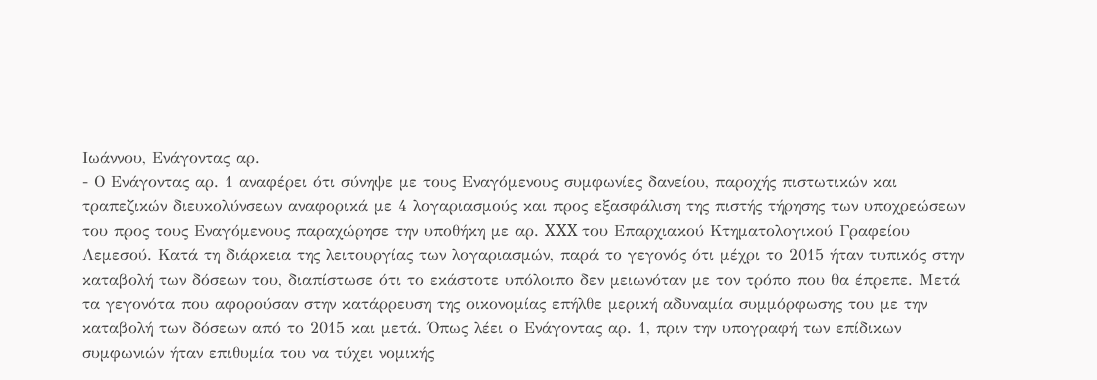Ιωάννου, Ενάγοντας αρ.
- Ο Ενάγοντας αρ. 1 αναφέρει ότι σύνηψε με τους Εναγόμενους συμφωνίες δανείου, παροχής πιστωτικών και τραπεζικών διευκολύνσεων αναφορικά με 4 λογαριασμούς και προς εξασφάλιση της πιστής τήρησης των υποχρεώσεων του προς τους Εναγόμενους παραχώρησε την υποθήκη με αρ. XXX του Επαρχιακού Κτηματολογικού Γραφείου Λεμεσού. Κατά τη διάρκεια της λειτουργίας των λογαριασμών, παρά το γεγονός ότι μέχρι το 2015 ήταν τυπικός στην καταβολή των δόσεων του, διαπίστωσε ότι το εκάστοτε υπόλοιπο δεν μειωνόταν με τον τρόπο που θα έπρεπε. Μετά τα γεγονότα που αφορούσαν στην κατάρρευση της οικονομίας επήλθε μερική αδυναμία συμμόρφωσης του με την καταβολή των δόσεων από το 2015 και μετά. Όπως λέει ο Ενάγοντας αρ. 1, πριν την υπογραφή των επίδικων συμφωνιών ήταν επιθυμία του να τύχει νομικής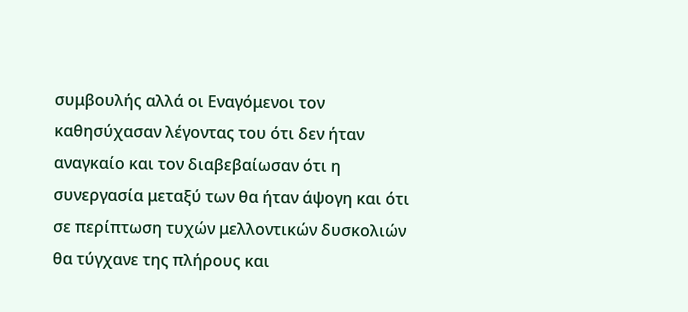συμβουλής αλλά οι Εναγόμενοι τον καθησύχασαν λέγοντας του ότι δεν ήταν αναγκαίο και τον διαβεβαίωσαν ότι η συνεργασία μεταξύ των θα ήταν άψογη και ότι σε περίπτωση τυχών μελλοντικών δυσκολιών θα τύγχανε της πλήρους και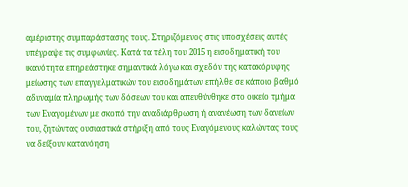αμέριστης συμπαράστασης τους. Στηριζόμενος στις υποσχέσεις αυτές υπέγραψε τις συμφωνίες. Κατά τα τέλη του 2015 η εισοδηματική του ικανότητα επηρεάστηκε σημαντικά λόγω και σχεδόν της κατακόρυφης μείωσης των επαγγελματικών του εισοδημάτων επήλθε σε κάποιο βαθμό αδυναμία πληρωμής των δόσεων του και απευθύνθηκε στο οικείο τμήμα των Εναγομένων με σκοπό την αναδιάρθρωση ή ανανέωση των δανείων του, ζητώντας ουσιαστικά στήριξη από τους Εναγόμενους καλώντας τους να δείξουν κατανόηση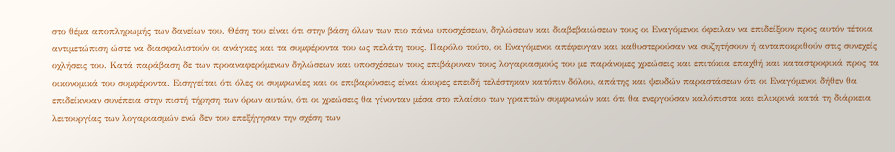στο θέμα αποπληρωμής των δανείων του. Θέση του είναι ότι στην βάση όλων των πιο πάνω υποσχέσεων, δηλώσεων και διαβεβαιώσεων τους οι Εναγόμενοι όφειλαν να επιδείξουν προς αυτόν τέτοια αντιμετώπιση ώστε να διασφαλιστούν οι ανάγκες και τα συμφέροντα του ως πελάτη τους. Παρόλο τούτο, οι Εναγόμενοι απέφευγαν και καθυστερούσαν να συζητήσουν ή ανταποκριθούν στις συνεχείς οχλήσεις του. Κατά παράβαση δε των προαναφερόμενων δηλώσεων και υποσχέσεων τους επιβάρυναν τους λογαριασμούς του με παράνομες χρεώσεις και επιτόκια επαχθή και καταστροφικά προς τα οικονομικά του συμφέροντα. Εισηγείται ότι όλες οι συμφωνίες και οι επιβαρύνσεις είναι άκυρες επειδή τελέστηκαν κατόπιν δόλου, απάτης και ψευδών παραστάσεων ότι οι Εναγόμενοι δήθεν θα επιδείκνυαν συνέπεια στην πιστή τήρηση των όρων αυτών, ότι οι χρεώσεις θα γίνονταν μέσα στο πλαίσιο των γραπτών συμφωνιών και ότι θα ενεργούσαν καλόπιστα και ειλικρινά κατά τη διάρκεια λειτουργίας των λογαριασμών ενώ δεν του επεξήγησαν την σχέση των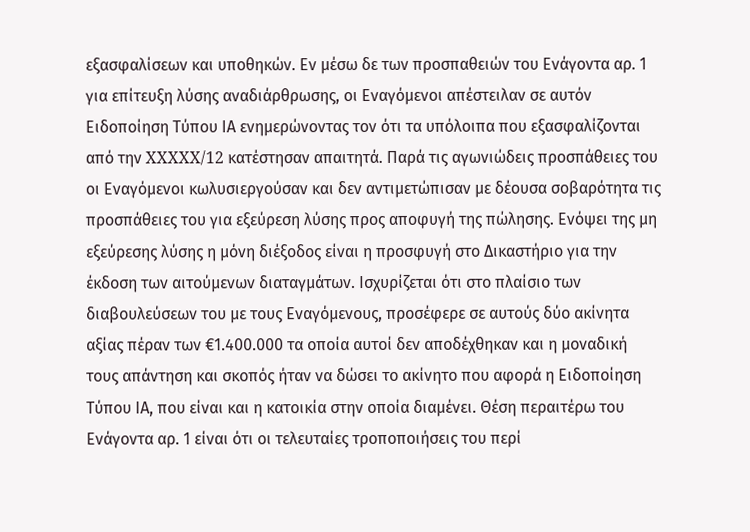εξασφαλίσεων και υποθηκών. Εν μέσω δε των προσπαθειών του Ενάγοντα αρ. 1 για επίτευξη λύσης αναδιάρθρωσης, οι Εναγόμενοι απέστειλαν σε αυτόν Ειδοποίηση Τύπου ΙΑ ενημερώνοντας τον ότι τα υπόλοιπα που εξασφαλίζονται από την XXXXX/12 κατέστησαν απαιτητά. Παρά τις αγωνιώδεις προσπάθειες του οι Εναγόμενοι κωλυσιεργούσαν και δεν αντιμετώπισαν με δέουσα σοβαρότητα τις προσπάθειες του για εξεύρεση λύσης προς αποφυγή της πώλησης. Ενόψει της μη εξεύρεσης λύσης η μόνη διέξοδος είναι η προσφυγή στο Δικαστήριο για την έκδοση των αιτούμενων διαταγμάτων. Ισχυρίζεται ότι στο πλαίσιο των διαβουλεύσεων του με τους Εναγόμενους, προσέφερε σε αυτούς δύο ακίνητα αξίας πέραν των €1.400.000 τα οποία αυτοί δεν αποδέχθηκαν και η μοναδική τους απάντηση και σκοπός ήταν να δώσει το ακίνητο που αφορά η Ειδοποίηση Τύπου ΙΑ, που είναι και η κατοικία στην οποία διαμένει. Θέση περαιτέρω του Ενάγοντα αρ. 1 είναι ότι οι τελευταίες τροποποιήσεις του περί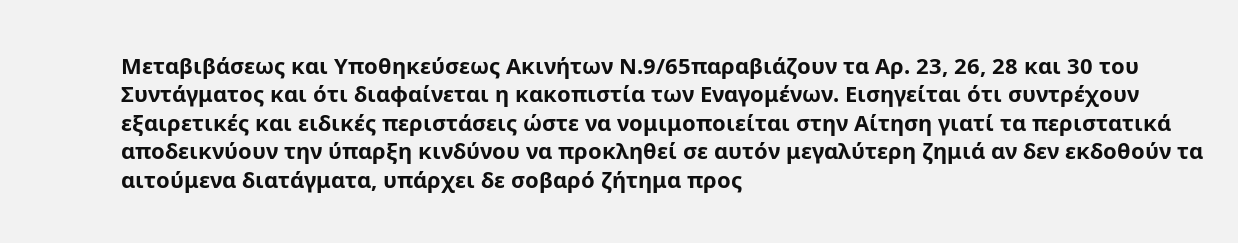Μεταβιβάσεως και Υποθηκεύσεως Ακινήτων Ν.9/65παραβιάζουν τα Αρ. 23, 26, 28 και 30 του Συντάγματος και ότι διαφαίνεται η κακοπιστία των Εναγομένων. Εισηγείται ότι συντρέχουν εξαιρετικές και ειδικές περιστάσεις ώστε να νομιμοποιείται στην Αίτηση γιατί τα περιστατικά αποδεικνύουν την ύπαρξη κινδύνου να προκληθεί σε αυτόν μεγαλύτερη ζημιά αν δεν εκδοθούν τα αιτούμενα διατάγματα, υπάρχει δε σοβαρό ζήτημα προς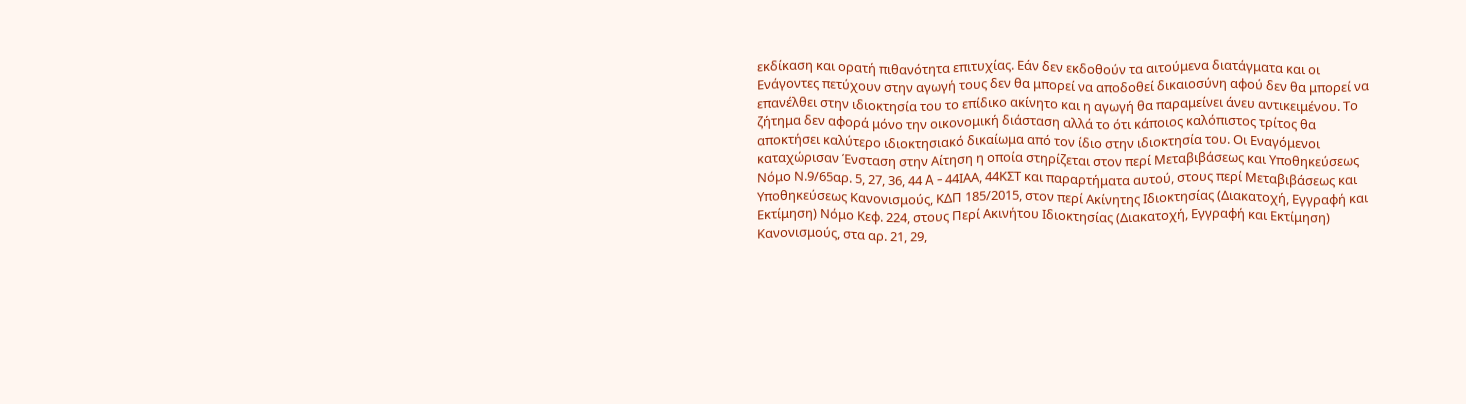εκδίκαση και ορατή πιθανότητα επιτυχίας. Εάν δεν εκδοθούν τα αιτούμενα διατάγματα και οι Ενάγοντες πετύχουν στην αγωγή τους δεν θα μπορεί να αποδοθεί δικαιοσύνη αφού δεν θα μπορεί να επανέλθει στην ιδιοκτησία του το επίδικο ακίνητο και η αγωγή θα παραμείνει άνευ αντικειμένου. Το ζήτημα δεν αφορά μόνο την οικονομική διάσταση αλλά το ότι κάποιος καλόπιστος τρίτος θα αποκτήσει καλύτερο ιδιοκτησιακό δικαίωμα από τον ίδιο στην ιδιοκτησία του. Οι Εναγόμενοι καταχώρισαν Ένσταση στην Αίτηση η οποία στηρίζεται στον περί Μεταβιβάσεως και Υποθηκεύσεως Νόμο Ν.9/65αρ. 5, 27, 36, 44 A - 44ΙΑΑ, 44ΚΣΤ και παραρτήματα αυτού, στους περί Μεταβιβάσεως και Υποθηκεύσεως Κανονισμούς, ΚΔΠ 185/2015, στον περί Ακίνητης Ιδιοκτησίας (Διακατοχή, Εγγραφή και Εκτίμηση) Νόμο Κεφ. 224, στους Περί Ακινήτου Ιδιοκτησίας (Διακατοχή, Εγγραφή και Εκτίμηση) Κανονισμούς, στα αρ. 21, 29,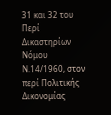31 και 32 του Περί Δικαστηρίων Νόμου Ν.14/1960, στον περί Πολιτικής Δικονομίας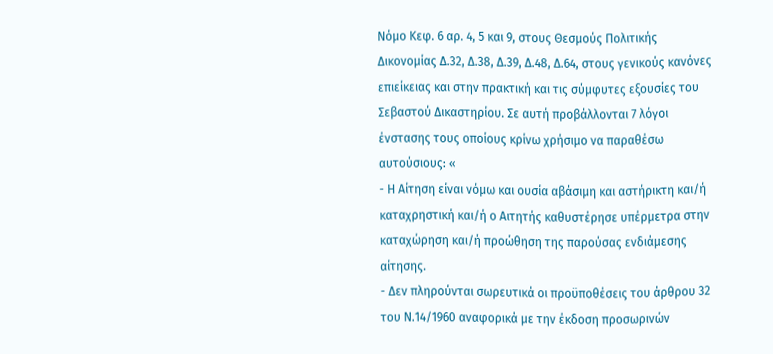Νόμο Κεφ. 6 αρ. 4, 5 και 9, στους Θεσμούς Πολιτικής Δικονομίας Δ.32, Δ.38, Δ.39, Δ.48, Δ.64, στους γενικούς κανόνες επιείκειας και στην πρακτική και τις σύμφυτες εξουσίες του Σεβαστού Δικαστηρίου. Σε αυτή προβάλλονται 7 λόγοι ένστασης τους οποίους κρίνω χρήσιμο να παραθέσω αυτούσιους: «
- Η Αίτηση είναι νόμω και ουσία αβάσιμη και αστήρικτη και/ή καταχρηστική και/ή ο Αιτητής καθυστέρησε υπέρμετρα στην καταχώρηση και/ή προώθηση της παρούσας ενδιάμεσης αίτησης.
- Δεν πληρούνται σωρευτικά οι προϋποθέσεις του άρθρου 32 του Ν.14/1960 αναφορικά με την έκδοση προσωρινών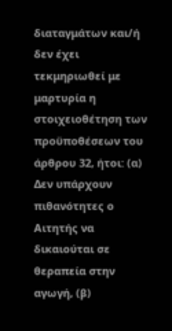διαταγμάτων και/ή δεν έχει τεκμηριωθεί με μαρτυρία η στοιχειοθέτηση των προϋποθέσεων του άρθρου 32, ήτοι: (α) Δεν υπάρχουν πιθανότητες ο Αιτητής να δικαιούται σε θεραπεία στην αγωγή, (β)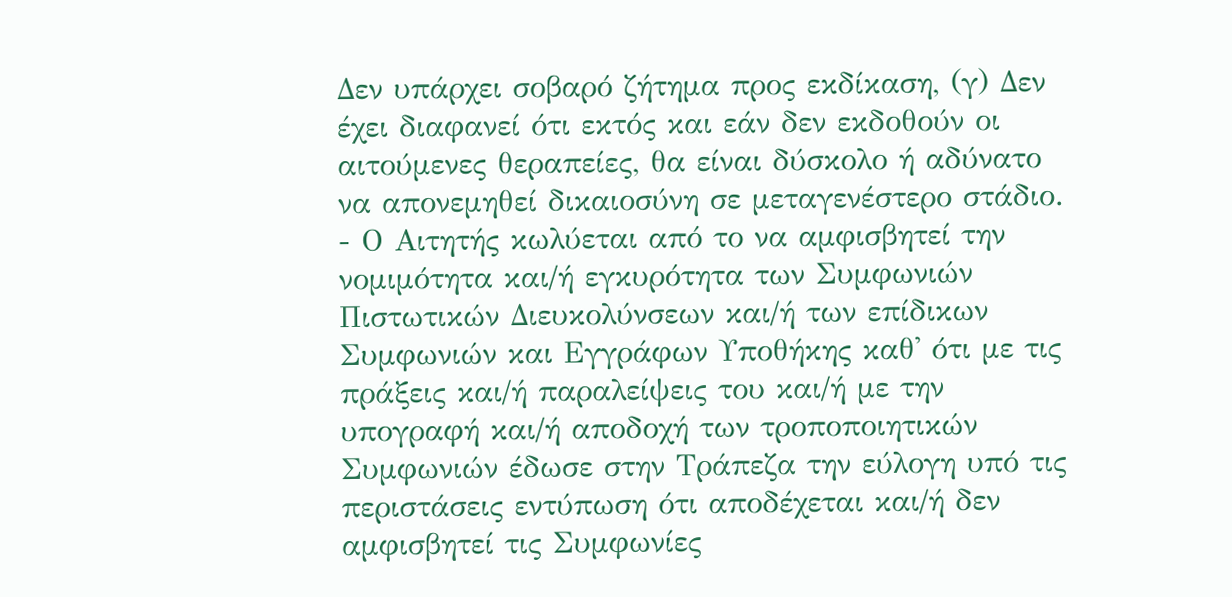Δεν υπάρχει σοβαρό ζήτημα προς εκδίκαση, (γ) Δεν έχει διαφανεί ότι εκτός και εάν δεν εκδοθούν οι αιτούμενες θεραπείες, θα είναι δύσκολο ή αδύνατο να απονεμηθεί δικαιοσύνη σε μεταγενέστερο στάδιο.
- Ο Αιτητής κωλύεται από το να αμφισβητεί την νομιμότητα και/ή εγκυρότητα των Συμφωνιών Πιστωτικών Διευκολύνσεων και/ή των επίδικων Συμφωνιών και Εγγράφων Υποθήκης καθ' ότι με τις πράξεις και/ή παραλείψεις του και/ή με την υπογραφή και/ή αποδοχή των τροποποιητικών Συμφωνιών έδωσε στην Τράπεζα την εύλογη υπό τις περιστάσεις εντύπωση ότι αποδέχεται και/ή δεν αμφισβητεί τις Συμφωνίες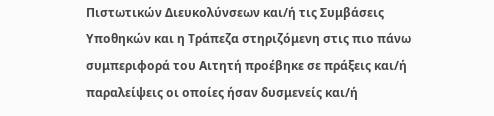Πιστωτικών Διευκολύνσεων και/ή τις Συμβάσεις Υποθηκών και η Τράπεζα στηριζόμενη στις πιο πάνω συμπεριφορά του Αιτητή προέβηκε σε πράξεις και/ή παραλείψεις οι οποίες ήσαν δυσμενείς και/ή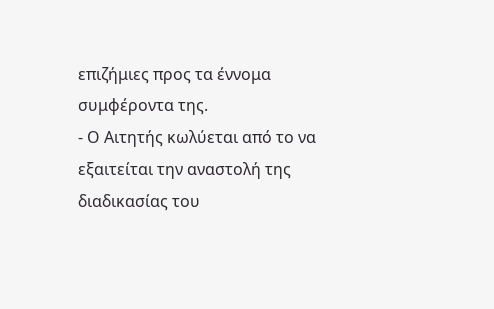επιζήμιες προς τα έννομα συμφέροντα της.
- Ο Αιτητής κωλύεται από το να εξαιτείται την αναστολή της διαδικασίας του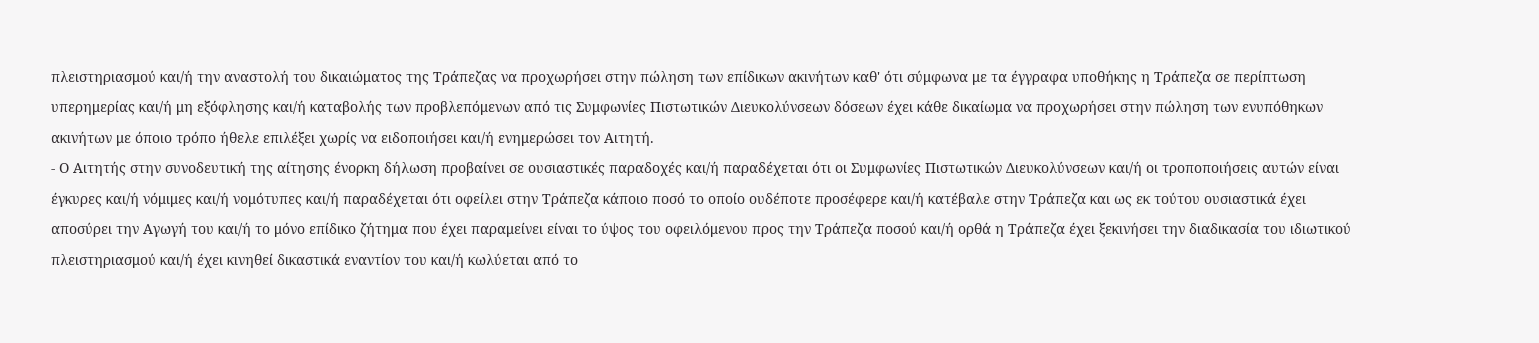πλειστηριασμού και/ή την αναστολή του δικαιώματος της Τράπεζας να προχωρήσει στην πώληση των επίδικων ακινήτων καθ' ότι σύμφωνα με τα έγγραφα υποθήκης η Τράπεζα σε περίπτωση υπερημερίας και/ή μη εξόφλησης και/ή καταβολής των προβλεπόμενων από τις Συμφωνίες Πιστωτικών Διευκολύνσεων δόσεων έχει κάθε δικαίωμα να προχωρήσει στην πώληση των ενυπόθηκων ακινήτων με όποιο τρόπο ήθελε επιλέξει χωρίς να ειδοποιήσει και/ή ενημερώσει τον Αιτητή.
- Ο Αιτητής στην συνοδευτική της αίτησης ένορκη δήλωση προβαίνει σε ουσιαστικές παραδοχές και/ή παραδέχεται ότι οι Συμφωνίες Πιστωτικών Διευκολύνσεων και/ή οι τροποποιήσεις αυτών είναι έγκυρες και/ή νόμιμες και/ή νομότυπες και/ή παραδέχεται ότι οφείλει στην Τράπεζα κάποιο ποσό το οποίο ουδέποτε προσέφερε και/ή κατέβαλε στην Τράπεζα και ως εκ τούτου ουσιαστικά έχει αποσύρει την Αγωγή του και/ή το μόνο επίδικο ζήτημα που έχει παραμείνει είναι το ύψος του οφειλόμενου προς την Τράπεζα ποσού και/ή ορθά η Τράπεζα έχει ξεκινήσει την διαδικασία του ιδιωτικού πλειστηριασμού και/ή έχει κινηθεί δικαστικά εναντίον του και/ή κωλύεται από το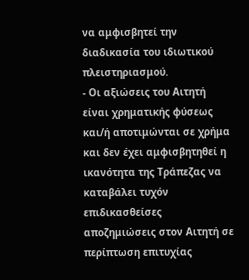να αμφισβητεί την διαδικασία του ιδιωτικού πλειστηριασμού.
- Οι αξιώσεις του Αιτητή είναι χρηματικής φύσεως και/ή αποτιμώνται σε χρήμα και δεν έχει αμφισβητηθεί η ικανότητα της Τράπεζας να καταβάλει τυχόν επιδικασθείσες αποζημιώσεις στον Αιτητή σε περίπτωση επιτυχίας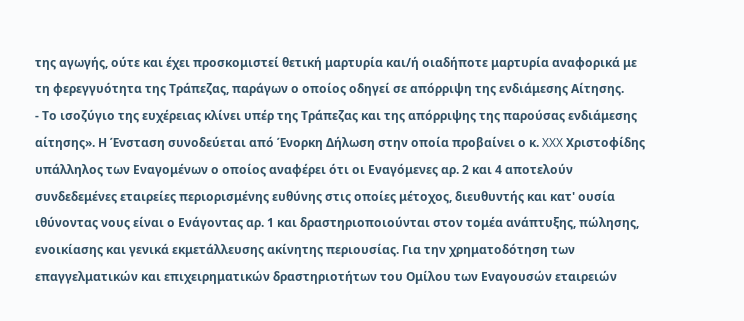της αγωγής, ούτε και έχει προσκομιστεί θετική μαρτυρία και/ή οιαδήποτε μαρτυρία αναφορικά με τη φερεγγυότητα της Τράπεζας, παράγων ο οποίος οδηγεί σε απόρριψη της ενδιάμεσης Αίτησης.
- Το ισοζύγιο της ευχέρειας κλίνει υπέρ της Τράπεζας και της απόρριψης της παρούσας ενδιάμεσης αίτησης». Η Ένσταση συνοδεύεται από Ένορκη Δήλωση στην οποία προβαίνει ο κ. XXX Χριστοφίδης υπάλληλος των Εναγομένων ο οποίος αναφέρει ότι οι Εναγόμενες αρ. 2 και 4 αποτελούν συνδεδεμένες εταιρείες περιορισμένης ευθύνης στις οποίες μέτοχος, διευθυντής και κατ' ουσία ιθύνοντας νους είναι ο Ενάγοντας αρ. 1 και δραστηριοποιούνται στον τομέα ανάπτυξης, πώλησης, ενοικίασης και γενικά εκμετάλλευσης ακίνητης περιουσίας. Για την χρηματοδότηση των επαγγελματικών και επιχειρηματικών δραστηριοτήτων του Ομίλου των Εναγουσών εταιρειών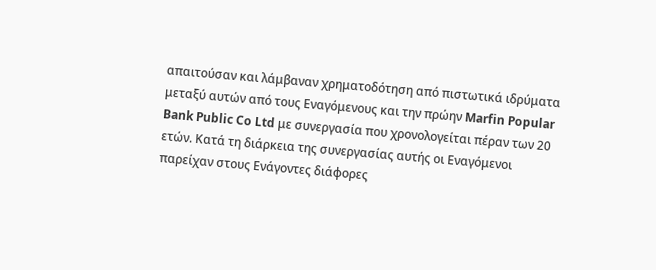απαιτούσαν και λάμβαναν χρηματοδότηση από πιστωτικά ιδρύματα μεταξύ αυτών από τους Εναγόμενους και την πρώην Marfin Popular Bank Public Co Ltd με συνεργασία που χρονολογείται πέραν των 20 ετών. Κατά τη διάρκεια της συνεργασίας αυτής οι Εναγόμενοι παρείχαν στους Ενάγοντες διάφορες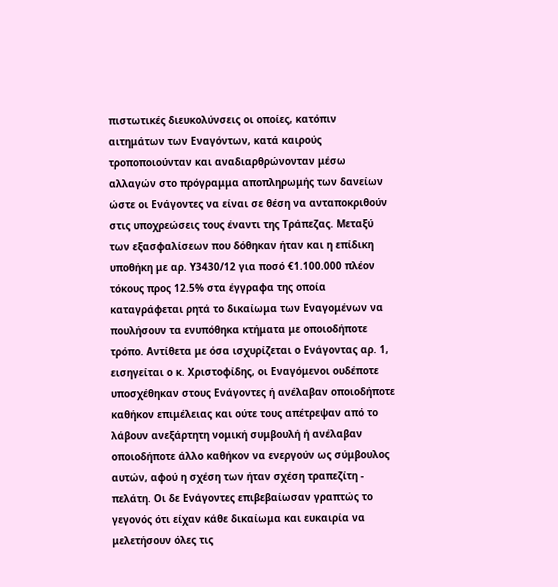πιστωτικές διευκολύνσεις οι οποίες, κατόπιν αιτημάτων των Εναγόντων, κατά καιρούς τροποποιούνταν και αναδιαρθρώνονταν μέσω αλλαγών στο πρόγραμμα αποπληρωμής των δανείων ώστε οι Ενάγοντες να είναι σε θέση να ανταποκριθούν στις υποχρεώσεις τους έναντι της Τράπεζας. Μεταξύ των εξασφαλίσεων που δόθηκαν ήταν και η επίδικη υποθήκη με αρ. Υ3430/12 για ποσό €1.100.000 πλέον τόκους προς 12.5% στα έγγραφα της οποία καταγράφεται ρητά το δικαίωμα των Εναγομένων να πουλήσουν τα ενυπόθηκα κτήματα με οποιοδήποτε τρόπο. Αντίθετα με όσα ισχυρίζεται ο Ενάγοντας αρ. 1, εισηγείται ο κ. Χριστοφίδης, οι Εναγόμενοι ουδέποτε υποσχέθηκαν στους Ενάγοντες ή ανέλαβαν οποιοδήποτε καθήκον επιμέλειας και ούτε τους απέτρεψαν από το λάβουν ανεξάρτητη νομική συμβουλή ή ανέλαβαν οποιοδήποτε άλλο καθήκον να ενεργούν ως σύμβουλος αυτών, αφού η σχέση των ήταν σχέση τραπεζίτη - πελάτη. Οι δε Ενάγοντες επιβεβαίωσαν γραπτώς το γεγονός ότι είχαν κάθε δικαίωμα και ευκαιρία να μελετήσουν όλες τις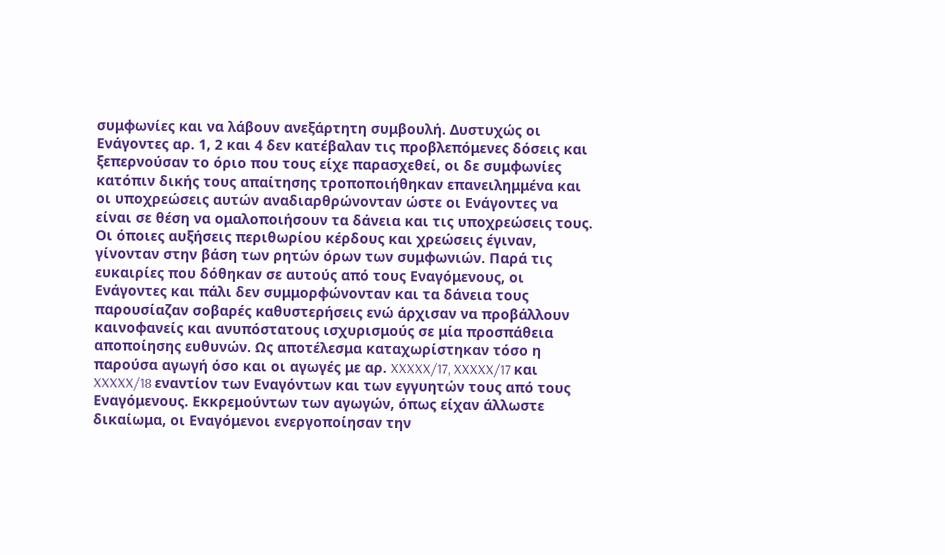συμφωνίες και να λάβουν ανεξάρτητη συμβουλή. Δυστυχώς οι Ενάγοντες αρ. 1, 2 και 4 δεν κατέβαλαν τις προβλεπόμενες δόσεις και ξεπερνούσαν το όριο που τους είχε παρασχεθεί, οι δε συμφωνίες κατόπιν δικής τους απαίτησης τροποποιήθηκαν επανειλημμένα και οι υποχρεώσεις αυτών αναδιαρθρώνονταν ώστε οι Ενάγοντες να είναι σε θέση να ομαλοποιήσουν τα δάνεια και τις υποχρεώσεις τους. Οι όποιες αυξήσεις περιθωρίου κέρδους και χρεώσεις έγιναν, γίνονταν στην βάση των ρητών όρων των συμφωνιών. Παρά τις ευκαιρίες που δόθηκαν σε αυτούς από τους Εναγόμενους, οι Ενάγοντες και πάλι δεν συμμορφώνονταν και τα δάνεια τους παρουσίαζαν σοβαρές καθυστερήσεις ενώ άρχισαν να προβάλλουν καινοφανείς και ανυπόστατους ισχυρισμούς σε μία προσπάθεια αποποίησης ευθυνών. Ως αποτέλεσμα καταχωρίστηκαν τόσο η παρούσα αγωγή όσο και οι αγωγές με αρ. XXXXX/17, XXXXX/17 και XXXXX/18 εναντίον των Εναγόντων και των εγγυητών τους από τους Εναγόμενους. Εκκρεμούντων των αγωγών, όπως είχαν άλλωστε δικαίωμα, οι Εναγόμενοι ενεργοποίησαν την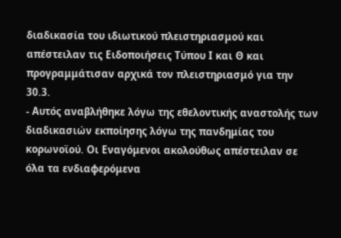διαδικασία του ιδιωτικού πλειστηριασμού και απέστειλαν τις Ειδοποιήσεις Τύπου Ι και Θ και προγραμμάτισαν αρχικά τον πλειστηριασμό για την 30.3.
- Αυτός αναβλήθηκε λόγω της εθελοντικής αναστολής των διαδικασιών εκποίησης λόγω της πανδημίας του κορωνοϊού. Οι Εναγόμενοι ακολούθως απέστειλαν σε όλα τα ενδιαφερόμενα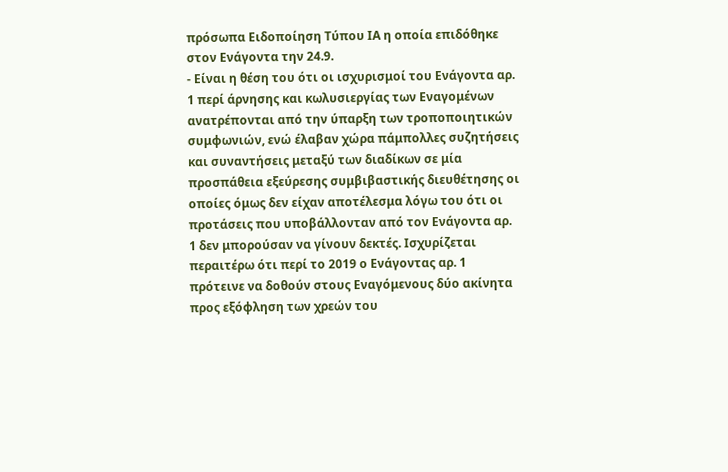πρόσωπα Ειδοποίηση Τύπου ΙΑ η οποία επιδόθηκε στον Ενάγοντα την 24.9.
- Είναι η θέση του ότι οι ισχυρισμοί του Ενάγοντα αρ. 1 περί άρνησης και κωλυσιεργίας των Εναγομένων ανατρέπονται από την ύπαρξη των τροποποιητικών συμφωνιών, ενώ έλαβαν χώρα πάμπολλες συζητήσεις και συναντήσεις μεταξύ των διαδίκων σε μία προσπάθεια εξεύρεσης συμβιβαστικής διευθέτησης οι οποίες όμως δεν είχαν αποτέλεσμα λόγω του ότι οι προτάσεις που υποβάλλονταν από τον Ενάγοντα αρ. 1 δεν μπορούσαν να γίνουν δεκτές. Ισχυρίζεται περαιτέρω ότι περί το 2019 ο Ενάγοντας αρ. 1 πρότεινε να δοθούν στους Εναγόμενους δύο ακίνητα προς εξόφληση των χρεών του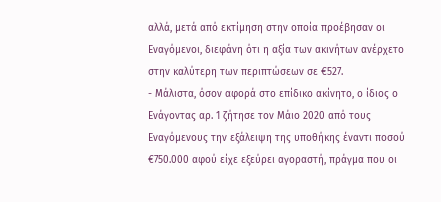αλλά, μετά από εκτίμηση στην οποία προέβησαν οι Εναγόμενοι, διεφάνη ότι η αξία των ακινήτων ανέρχετο στην καλύτερη των περιπτώσεων σε €527.
- Μάλιστα, όσον αφορά στο επίδικο ακίνητο, ο ίδιος ο Ενάγοντας αρ. 1 ζήτησε τον Μάιο 2020 από τους Εναγόμενους την εξάλειψη της υποθήκης έναντι ποσού €750.000 αφού είχε εξεύρει αγοραστή, πράγμα που οι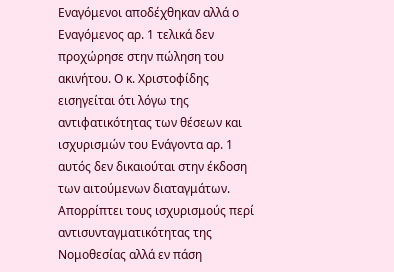Εναγόμενοι αποδέχθηκαν αλλά ο Εναγόμενος αρ. 1 τελικά δεν προχώρησε στην πώληση του ακινήτου. Ο κ. Χριστοφίδης εισηγείται ότι λόγω της αντιφατικότητας των θέσεων και ισχυρισμών του Ενάγοντα αρ. 1 αυτός δεν δικαιούται στην έκδοση των αιτούμενων διαταγμάτων. Απορρίπτει τους ισχυρισμούς περί αντισυνταγματικότητας της Νομοθεσίας αλλά εν πάση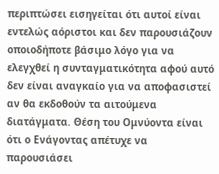περιπτώσει εισηγείται ότι αυτοί είναι εντελώς αόριστοι και δεν παρουσιάζουν οποιοδήποτε βάσιμο λόγο για να ελεγχθεί η συνταγματικότητα αφού αυτό δεν είναι αναγκαίο για να αποφασιστεί αν θα εκδοθούν τα αιτούμενα διατάγματα. Θέση του Ομνύοντα είναι ότι ο Ενάγοντας απέτυχε να παρουσιάσει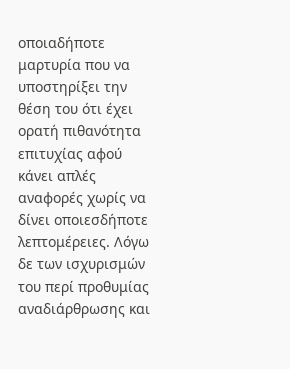οποιαδήποτε μαρτυρία που να υποστηρίξει την θέση του ότι έχει ορατή πιθανότητα επιτυχίας αφού κάνει απλές αναφορές χωρίς να δίνει οποιεσδήποτε λεπτομέρειες. Λόγω δε των ισχυρισμών του περί προθυμίας αναδιάρθρωσης και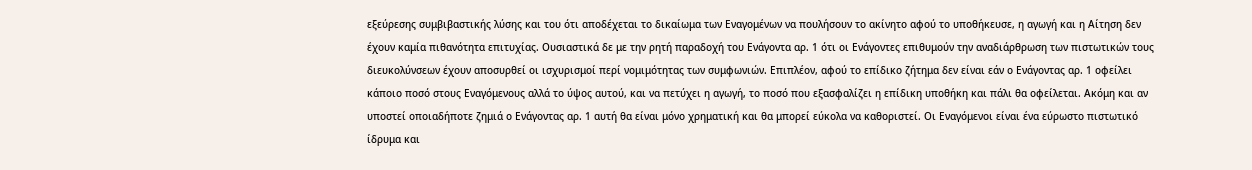εξεύρεσης συμβιβαστικής λύσης και του ότι αποδέχεται το δικαίωμα των Εναγομένων να πουλήσουν το ακίνητο αφού το υποθήκευσε, η αγωγή και η Αίτηση δεν έχουν καμία πιθανότητα επιτυχίας. Ουσιαστικά δε με την ρητή παραδοχή του Ενάγοντα αρ. 1 ότι οι Ενάγοντες επιθυμούν την αναδιάρθρωση των πιστωτικών τους διευκολύνσεων έχουν αποσυρθεί οι ισχυρισμοί περί νομιμότητας των συμφωνιών. Επιπλέον, αφού το επίδικο ζήτημα δεν είναι εάν ο Ενάγοντας αρ. 1 οφείλει κάποιο ποσό στους Εναγόμενους αλλά το ύψος αυτού, και να πετύχει η αγωγή, το ποσό που εξασφαλίζει η επίδικη υποθήκη και πάλι θα οφείλεται. Ακόμη και αν υποστεί οποιαδήποτε ζημιά ο Ενάγοντας αρ. 1 αυτή θα είναι μόνο χρηματική και θα μπορεί εύκολα να καθοριστεί. Οι Εναγόμενοι είναι ένα εύρωστο πιστωτικό ίδρυμα και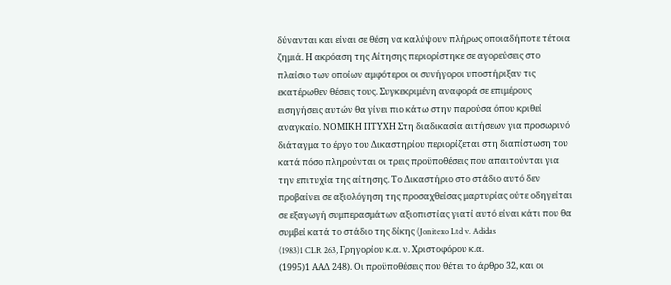δύνανται και είναι σε θέση να καλύψουν πλήρως οποιαδήποτε τέτοια ζημιά. Η ακρόαση της Αίτησης περιορίστηκε σε αγορεύσεις στο πλαίσιο των οποίων αμφότεροι οι συνήγοροι υποστήριξαν τις εκατέρωθεν θέσεις τους. Συγκεκριμένη αναφορά σε επιμέρους εισηγήσεις αυτών θα γίνει πιο κάτω στην παρούσα όπου κριθεί αναγκαίο. ΝΟΜΙΚΗ ΠΤΥΧΗ Στη διαδικασία αιτήσεων για προσωρινό διάταγμα το έργο του Δικαστηρίου περιορίζεται στη διαπίστωση του κατά πόσο πληρούνται οι τρεις προϋποθέσεις που απαιτούνται για την επιτυχία της αίτησης. Το Δικαστήριο στο στάδιο αυτό δεν προβαίνει σε αξιολόγηση της προσαχθείσας μαρτυρίας ούτε οδηγείται σε εξαγωγή συμπερασμάτων αξιοπιστίας γιατί αυτό είναι κάτι που θα συμβεί κατά το στάδιο της δίκης (Jonitexo Ltd v. Adidas
(1983)1 CLR 263, Γρηγορίου κ.α. ν. Χριστοφόρου κ.α.
(1995)1 ΑΑΔ 248). Οι προϋποθέσεις που θέτει το άρθρο 32, και οι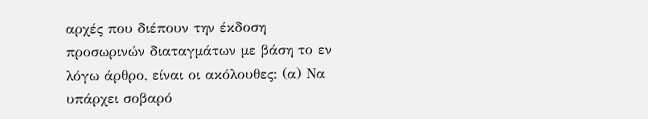αρχές που διέπουν την έκδοση προσωρινών διαταγμάτων με βάση το εν λόγω άρθρο, είναι οι ακόλουθες: (α) Να υπάρχει σοβαρό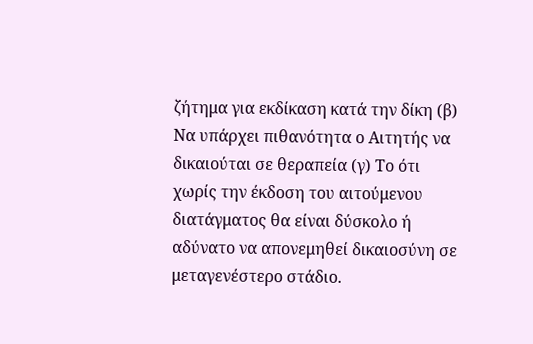ζήτημα για εκδίκαση κατά την δίκη (β) Να υπάρχει πιθανότητα ο Αιτητής να δικαιούται σε θεραπεία (γ) Το ότι χωρίς την έκδοση του αιτούμενου διατάγματος θα είναι δύσκολο ή αδύνατο να απονεμηθεί δικαιοσύνη σε μεταγενέστερο στάδιο.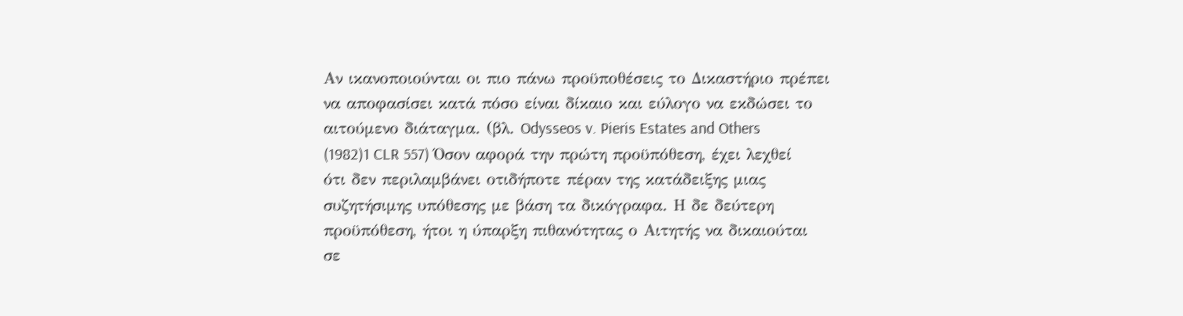Αν ικανοποιούνται οι πιο πάνω προϋποθέσεις το Δικαστήριο πρέπει να αποφασίσει κατά πόσο είναι δίκαιο και εύλογο να εκδώσει το αιτούμενο διάταγμα. (βλ. Odysseos v. Pieris Estates and Others
(1982)1 CLR 557) Όσον αφορά την πρώτη προϋπόθεση, έχει λεχθεί ότι δεν περιλαμβάνει οτιδήποτε πέραν της κατάδειξης μιας συζητήσιμης υπόθεσης με βάση τα δικόγραφα. Η δε δεύτερη προϋπόθεση, ήτοι η ύπαρξη πιθανότητας ο Αιτητής να δικαιούται σε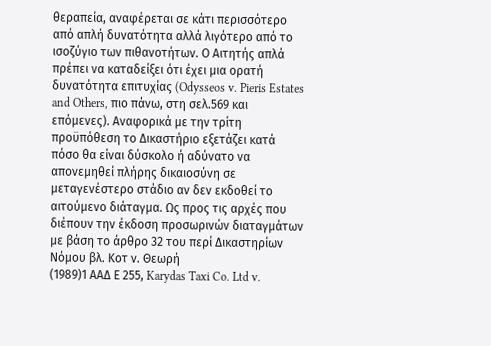θεραπεία, αναφέρεται σε κάτι περισσότερο από απλή δυνατότητα αλλά λιγότερο από το ισοζύγιο των πιθανοτήτων. Ο Αιτητής απλά πρέπει να καταδείξει ότι έχει μια ορατή δυνατότητα επιτυχίας (Odysseos v. Pieris Estates and Others, πιο πάνω, στη σελ.569 και επόμενες). Αναφορικά με την τρίτη προϋπόθεση το Δικαστήριο εξετάζει κατά πόσο θα είναι δύσκολο ή αδύνατο να απονεμηθεί πλήρης δικαιοσύνη σε μεταγενέστερο στάδιο αν δεν εκδοθεί το αιτούμενο διάταγμα. Ως προς τις αρχές που διέπουν την έκδοση προσωρινών διαταγμάτων με βάση το άρθρο 32 του περί Δικαστηρίων Νόμου βλ. Κοτ ν. Θεωρή
(1989)1 ΑΑΔ Ε 255, Karydas Taxi Co. Ltd v.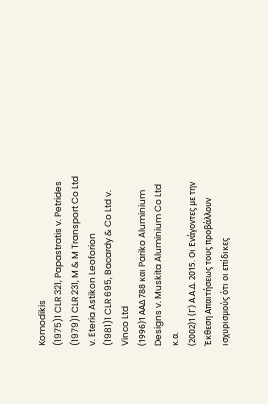Κomodikis
(1975)1 CLR 321, Papastratis v. Petrides
(1979)1 CLR 231, M & M Transport Co Ltd v. Eteria Astikon Leoforion
(1981)1 CLR 695, Bacardy & Co Ltd v. Vinco Ltd
(1996)1 ΑΑΔ 788 και Pariko Aluminium Designs v. Muskita Aluminium Co Ltd κ.α.
(2002)1 (Γ) Α.Α.Δ. 2015. Οι Ενάγοντες με την Έκθεση Απαιτήσεως τους προβάλλουν ισχυρισμούς ότι οι επίδικες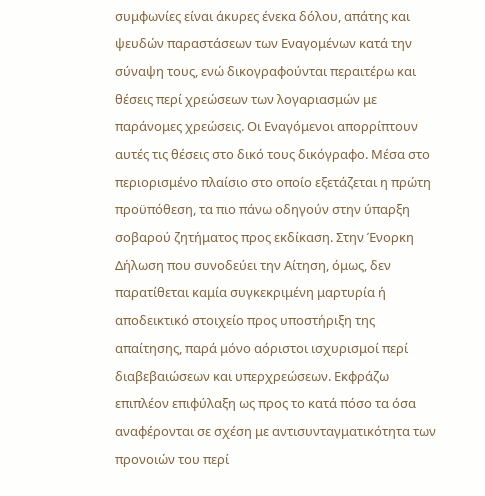συμφωνίες είναι άκυρες ένεκα δόλου, απάτης και ψευδών παραστάσεων των Εναγομένων κατά την σύναψη τους, ενώ δικογραφούνται περαιτέρω και θέσεις περί χρεώσεων των λογαριασμών με παράνομες χρεώσεις. Οι Εναγόμενοι απορρίπτουν αυτές τις θέσεις στο δικό τους δικόγραφο. Μέσα στο περιορισμένο πλαίσιο στο οποίο εξετάζεται η πρώτη προϋπόθεση, τα πιο πάνω οδηγούν στην ύπαρξη σοβαρού ζητήματος προς εκδίκαση. Στην Ένορκη Δήλωση που συνοδεύει την Αίτηση, όμως, δεν παρατίθεται καμία συγκεκριμένη μαρτυρία ή αποδεικτικό στοιχείο προς υποστήριξη της απαίτησης, παρά μόνο αόριστοι ισχυρισμοί περί διαβεβαιώσεων και υπερχρεώσεων. Εκφράζω επιπλέον επιφύλαξη ως προς το κατά πόσο τα όσα αναφέρονται σε σχέση με αντισυνταγματικότητα των προνοιών του περί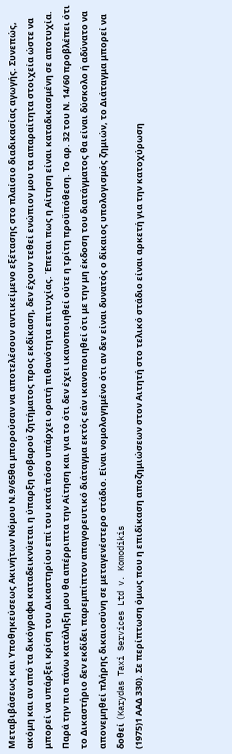Μεταβιβάσεως και Υποθηκεύσεως Ακινήτων Νόμου Ν.9/65θα μπορούσαν να αποτελέσουν αντικείμενο εξέτασης στο πλαίσιο διαδικασίας αγωγής. Συνεπώς, ακόμη και αν από τα δικόγραφα καταδεικνύεται η ύπαρξη σοβαρού ζητήματος προς εκδίκαση, δεν έχουν τεθεί ενώπιον μου τα απαραίτητα στοιχεία ώστε να μπορεί να υπάρξει κρίση του Δικαστηρίου επί του κατά πόσο υπάρχει ορατή πιθανότητα επιτυχίας. Έπεται πως η Αίτηση είναι καταδικασμένη σε αποτυχία. Παρά την πιο πάνω κατάληξη μου θα απέρριπτα την Αίτηση και για το ότι δεν έχει ικανοποιηθεί ούτε η τρίτη προϋπόθεση. Το αρ. 32 του Ν. 14/60 προβλέπει ότι το Δικαστήριο δεν εκδίδει παρεμπίπτον απαγορευτικό διάταγμα εκτός εάν ικανοποιηθεί ότι με την μη έκδοση του διατάγματος θα είναι δύσκολο ή αδύνατο να απονεμηθεί πλήρης δικαιοσύνη σε μεταγενέστερο στάδιο. Είναι νομολογημένο ότι αν δεν είναι δυνατός ο δίκαιος υπολογισμός ζημιών, το Διάταγμα μπορεί να δοθεί (Karydas Taxi Services Ltd v. Komodikis
(1975)1 ΑΑΔ 330). Σε περίπτωση όμως που η επιδίκαση αποζημιώσεων στον Αιτητή στο τελικό στάδιο είναι αρκετή για την κατοχύρωση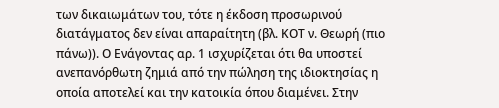των δικαιωμάτων του, τότε η έκδοση προσωρινού διατάγματος δεν είναι απαραίτητη (βλ. ΚΟΤ ν. Θεωρή (πιο πάνω)). Ο Ενάγοντας αρ. 1 ισχυρίζεται ότι θα υποστεί ανεπανόρθωτη ζημιά από την πώληση της ιδιοκτησίας η οποία αποτελεί και την κατοικία όπου διαμένει. Στην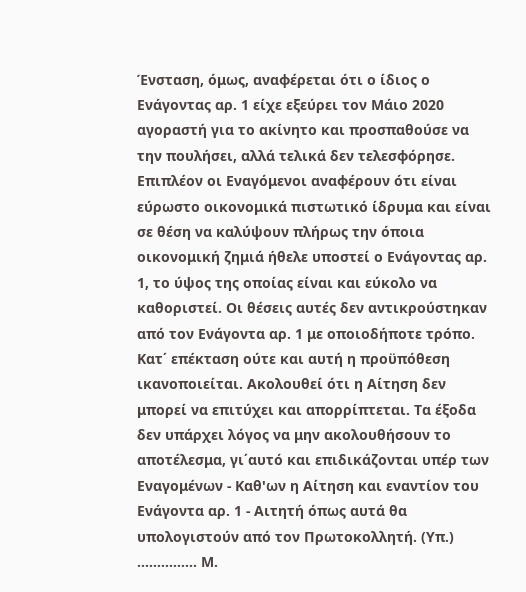Ένσταση, όμως, αναφέρεται ότι ο ίδιος ο Ενάγοντας αρ. 1 είχε εξεύρει τον Μάιο 2020 αγοραστή για το ακίνητο και προσπαθούσε να την πουλήσει, αλλά τελικά δεν τελεσφόρησε. Επιπλέον οι Εναγόμενοι αναφέρουν ότι είναι εύρωστο οικονομικά πιστωτικό ίδρυμα και είναι σε θέση να καλύψουν πλήρως την όποια οικονομική ζημιά ήθελε υποστεί ο Ενάγοντας αρ. 1, το ύψος της οποίας είναι και εύκολο να καθοριστεί. Οι θέσεις αυτές δεν αντικρούστηκαν από τον Ενάγοντα αρ. 1 με οποιοδήποτε τρόπο. Κατ΄ επέκταση ούτε και αυτή η προϋπόθεση ικανοποιείται. Ακολουθεί ότι η Αίτηση δεν μπορεί να επιτύχει και απορρίπτεται. Τα έξοδα δεν υπάρχει λόγος να μην ακολουθήσουν το αποτέλεσμα, γι΄αυτό και επιδικάζονται υπέρ των Εναγομένων - Καθ'ων η Αίτηση και εναντίον του Ενάγοντα αρ. 1 - Αιτητή όπως αυτά θα υπολογιστούν από τον Πρωτοκολλητή. (Υπ.) ............... Μ.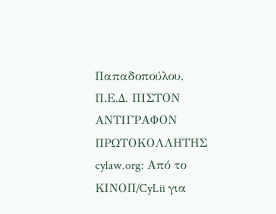Παπαδοπούλου, Π.Ε.Δ. ΠΙΣΤΟΝ ΑΝΤΙΓΡΑΦΟΝ ΠΡΩΤΟΚΟΛΛΗΤΗΣ cylaw.org: Από το ΚΙΝOΠ/CyLii για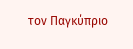τον Παγκύπριο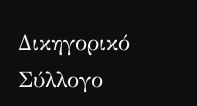Δικηγορικό Σύλλογο